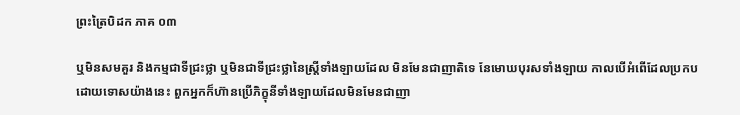ព្រះត្រៃបិដក ភាគ ០៣

ឬមិនសមគួរ និងកម្មជាទីជ្រះថ្លា ឬមិនជាទីជ្រះថ្លានៃស្ដ្រីទាំងឡាយដែល មិនមែនជាញាតិទេ នែមោឃបុរសទាំងឡាយ កាលបើអំពើដែលប្រកបដោយទោសយ៉ាងនេះ ពួកអ្នកក៏ហ៊ានប្រើភិក្ខុនីទាំងឡាយដែលមិនមែនជាញា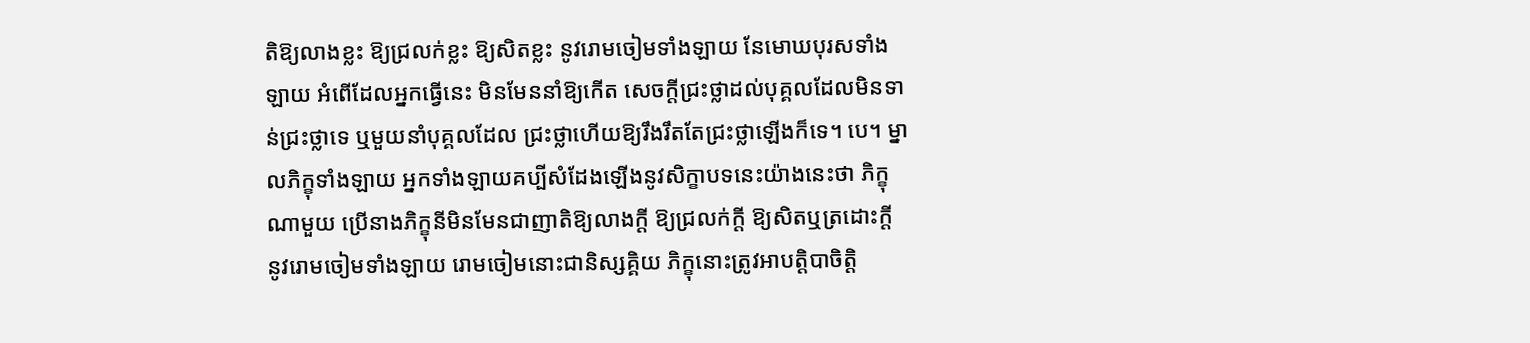តិឱ្យលាងខ្លះ ឱ្យជ្រលក់ខ្លះ ឱ្យសិតខ្លះ នូវរោមចៀមទាំងឡាយ នែមោឃបុរសទាំងឡាយ អំពើដែលអ្នកធ្វើនេះ មិនមែននាំឱ្យកើត សេចក្ដីជ្រះថ្លាដល់បុគ្គលដែលមិនទាន់ជ្រះថ្លាទេ ឬមួយនាំបុគ្គលដែល ជ្រះថ្លាហើយឱ្យរឹងរឹតតែជ្រះថ្លាឡើងក៏ទេ។ បេ។ ម្នាលភិក្ខុទាំងឡាយ អ្នកទាំងឡាយគប្បីសំដែងឡើងនូវសិក្ខាបទនេះយ៉ាងនេះថា ភិក្ខុណាមួយ ប្រើនាងភិក្ខុនីមិនមែនជាញាតិឱ្យលាងក្ដី ឱ្យជ្រលក់ក្ដី ឱ្យសិតឬត្រដោះក្ដី នូវរោមចៀមទាំងឡាយ រោមចៀមនោះជានិស្សគ្គិយ ភិក្ខុនោះត្រូវអាបត្ដិបាចិត្ដិ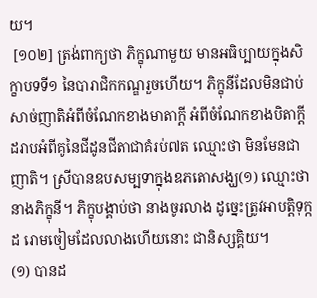យ។
 [១០២] ត្រង់ពាក្យថា ភិក្ខុណាមួយ មានអធិប្បាយក្នុងសិក្ខាបទទី១ នៃបារាជិកកណ្ឌរួចហើយ។ ភិក្ខុនីដែលមិនជាប់សាច់ញាតិអំពីចំណែកខាងមាតាក្ដី អំពីចំណែកខាងបិតាក្ដី ដរាបអំពីគូនៃជីដូនជីតាជាគំរប់៧ត ឈ្មោះថា មិនមែនជាញាតិ។ ស្រីបានឧបសម្បទាក្នុងឧភតោសង្ឃ(១) ឈ្មោះថា នាងភិក្ខុនី។ ភិក្ខុបង្គាប់ថា នាងចូរលាង ដូច្នេះត្រូវអាបត្ដិទុក្កដ រោមចៀមដែលលាងហើយនោះ ជានិស្សគ្គិយ។
(១) បានដ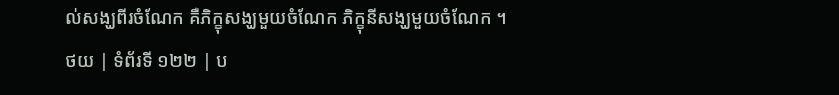ល់សង្ឃពីរចំណែក គឺភិក្ខុសង្ឃមួយចំណែក ភិក្ខុនីសង្ឃមួយចំណែក ។
ថយ | ទំព័រទី ១២២ | ប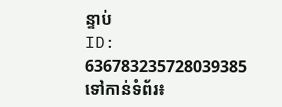ន្ទាប់
ID: 636783235728039385
ទៅកាន់ទំព័រ៖